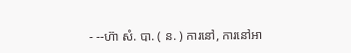- --ហ៊ា សំ. បា. ( ន. ) ការនៅ, ការនៅអា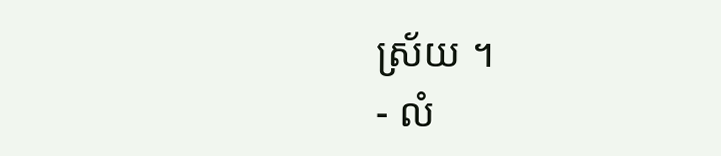ស្រ័យ ។
- លំ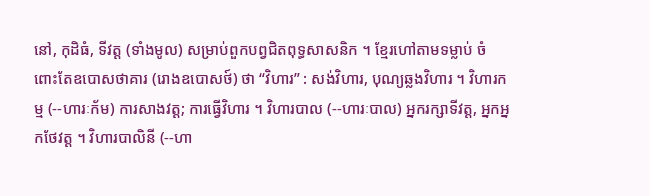នៅ, កុដិធំ, ទីវត្ត (ទាំងមូល) សម្រាប់ពួកបព្វជិតពុទ្ធសាសនិក ។ ខ្មែរហៅតាមទម្លាប់ ចំពោះតែឧបោសថាគារ (រោងឧបោសថ៍) ថា “វិហារ” : សង់វិហារ, បុណ្យឆ្លងវិហារ ។ វិហារកម្ម (--ហារៈក័ម) ការសាងវត្ត; ការធ្វើវិហារ ។ វិហារបាល (--ហារៈបាល) អ្នករក្សាទីវត្ត, អ្នកអ្នកថែវត្ត ។ វិហារបាលិនី (--ហា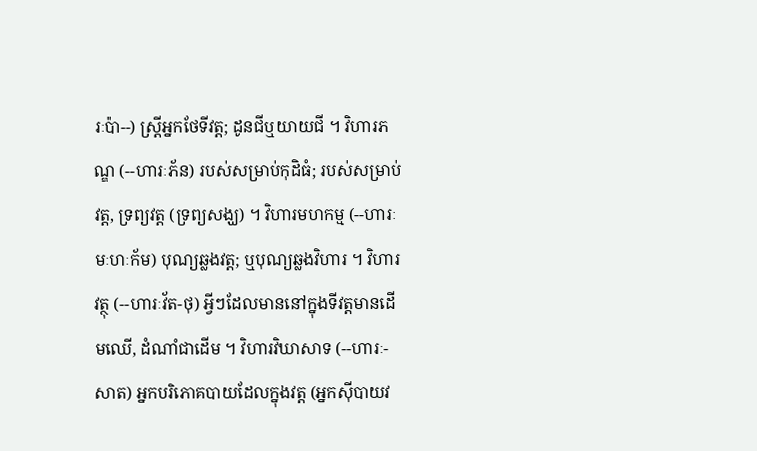រៈប៉ា--) ស្រ្តីអ្នកថែទីវត្ត; ដូនជីឬយាយជី ។ វិហារភណ្ឌ (--ហារៈភ័ន) របស់សម្រាប់កុដិធំ; របស់សម្រាប់វត្ត, ទ្រព្យវត្ត (ទ្រព្យសង្ឃ) ។ វិហារមហកម្ម (--ហារៈមៈហៈក័ម) បុណ្យឆ្លងវត្ត; ឬបុណ្យឆ្លងវិហារ ។ វិហារវត្ថុ (--ហារៈវ័ត-ថុ) អ្វីៗដែលមាននៅក្នុងទីវត្តមានដើមឈើ, ដំណាំជាដើម ។ វិហារវិឃាសាទ (--ហារៈ-សាត) អ្នកបរិភោគបាយដែលក្នុងវត្ត (អ្នកស៊ីបាយវ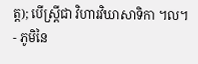ត្ត); បើស្រ្តីជា វិហារវិឃាសាទិកា ។ល។
- ភូមិនៃ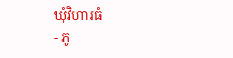ឃុំវិហារធំ
- ភូ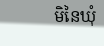មិនៃឃុំ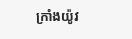ក្រាំងយ៉ូវ